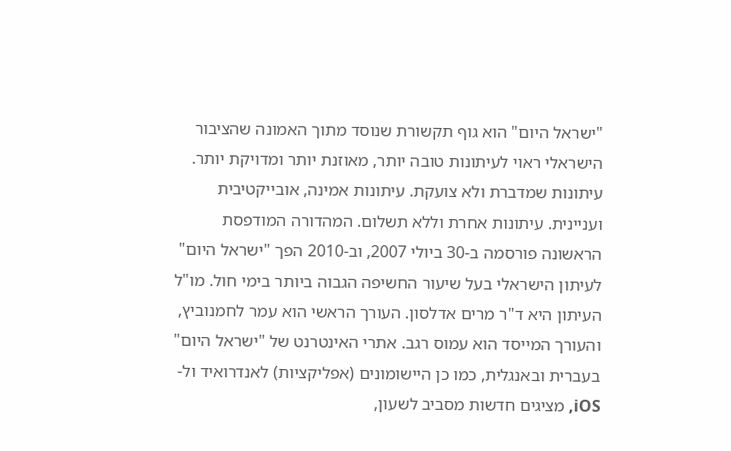"ישראל היום" הוא גוף תקשורת שנוסד מתוך האמונה שהציבור הישראלי ראוי לעיתונות טובה יותר, מאוזנת יותר ומדויקת יותר. עיתונות שמדברת ולא צועקת. עיתונות אמינה, אובייקטיבית ועניינית. עיתונות אחרת וללא תשלום. המהדורה המודפסת הראשונה פורסמה ב-30 ביולי 2007, וב-2010 הפך "ישראל היום" לעיתון הישראלי בעל שיעור החשיפה הגבוה ביותר בימי חול. מו"ל העיתון היא ד"ר מרים אדלסון. העורך הראשי הוא עמר לחמנוביץ, והעורך המייסד הוא עמוס רגב. אתרי האינטרנט של "ישראל היום" בעברית ובאנגלית, כמו כן היישומונים (אפליקציות) לאנדרואיד ול-iOS, מציגים חדשות מסביב לשעון,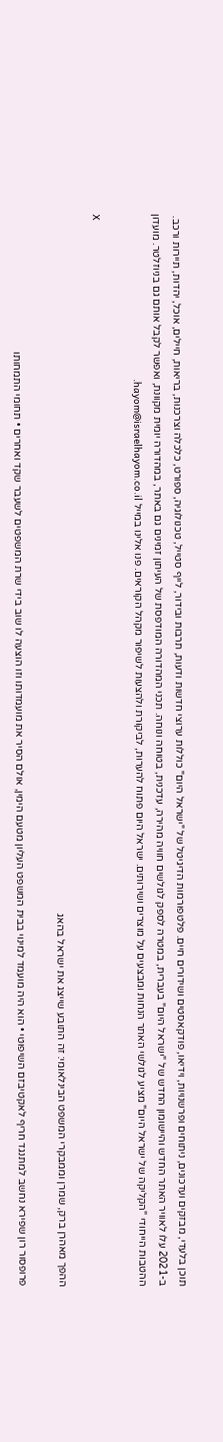תוכן בלעדי, מבזקים ועדכונים, ניתוחים ופרשנויות, וידיאו, פודקאסטים ושידורים חיים. פלטפורמות הדיגיטל של "ישראל היום" כוללות ערוצי חדשות ודעות, תרבות ובידור, לייף סטייל, טכנולוגיה, ספורט, כלכלה וצרכנות, בריאות, חיילים, אוכל, יהדות, תיירות ורכב. ב-2021 עלו לאוויר האתר החדש והיישומון החדש של "ישראל היום" בעברית, במטרה לספק לגולשים חוויה מהירה, עדכנית, בטוחה ונוחה. תכני המהדורה המודפסת של העיתון זמינים גם באתר, במהדורה יומית מקוונת, ואפשר לקבל אותם גם בניוזלטר. מועדון ההטבות הייחודי "הקליקה של ישראל היום" מציע לגולשי האתר הנחות ומבצעים על מוצרים ושירותים. ישראל היום פתוח להערות, לביקורת ולהצעות לשיפור מקהל הקוראים. פנו אלינו במייל hayom@israelhayom.co.il.

X

ההפך מאהרן ברק, שמרן וממבקרי המשפט הבינלאומי: זה התובע שייצג את ישראל בהאג

פרופסור רון שפירא נחשב למתנגד חריף לאקטיבזם השיפוטי • הוא היה מועמד למינוי בבית המשפט העליון מטעם הימין, אולם הסיר את מועמדותו וזו הוצעה לו שוב בידי שרת המשפטים לשעבר שקד ואחרים • תחומי התמחותו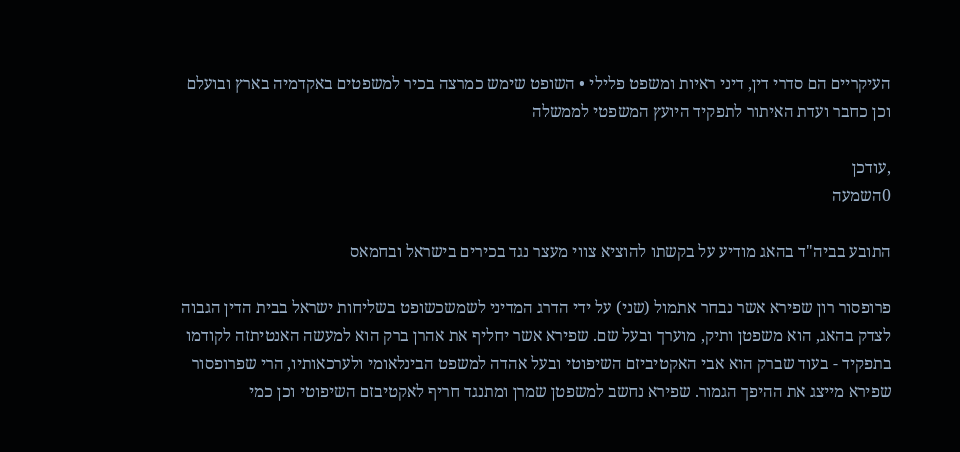העיקריים הם סדרי דין, דיני ראיות ומשפט פלילי • השופט שימש כמרצה בכיר למשפטים באקדמיה בארץ ובועלם וכן כחבר ועדת האיתור לתפקיד היועץ המשפטי לממשלה

,עודכן
0השמעה

התובע בביה"ד בהאג מודיע על בקשתו להוציא צווי מעצר נגד בכירים בישראל ובחמאס

פרופסור רון שפירא אשר נבחר אתמול (שני) על ידי הדרג המדיני לשמשכשופט בשליחות ישראל בבית הדין הגבוה לצדק בהאג, הוא משפטן ותיק, מוערך ובעל שם. שפירא אשר יחליף את אהרן ברק הוא למעשה האנטיתזה לקודמו בתפקיד - בעוד שברק הוא אבי האקטיביזם השיפוטי ובעל אהדה למשפט הבינלאומי ולערכאותיו, הרי שפרופסור שפירא מייצג את ההיפך הגמור. שפירא נחשב למשפטן שמרן ומתנגד חריף לאקטיבזם השיפוטי וכן כמי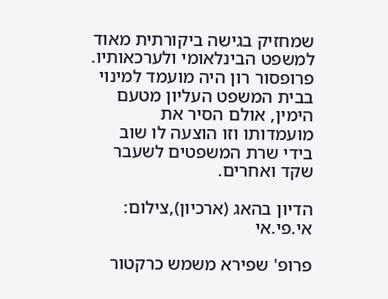שמחזיק בגישה ביקורתית מאוד למשפט הבינלאומי ולערכאותיו. פרופסור רון היה מועמד למינוי בבית המשפט העליון מטעם הימין, אולם הסיר את מועמדותו וזו הוצעה לו שוב בידי שרת המשפטים לשעבר שקד ואחרים.

הדיון בהאג (ארכיון),צילום: אי.פי.אי

פרופ' שפירא משמש כרקטור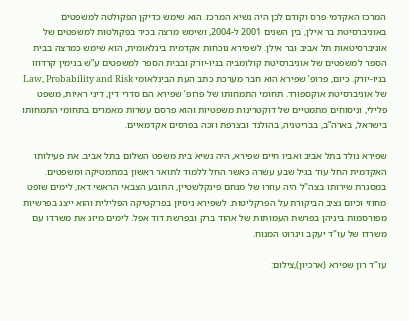המרכז האקדמי פרס וקודם לכן היה נשיא המרכז. הוא שימש כדיקן הפקולטה למשפטים באוניברסיטת בר אילן, בין השנים 2001 ל-2004, ושימש מרצה בכיר בפקולטות למשפטים של אוניברסיטאות תל אביב ובר אילן. לשפירא נוכחות אקדמית בינלאומית, הוא שימש כמרצה בבית הספר למשפטים של אוניברסיטת קולומביה בניו-יורק ובבית הספר למשפטים ע”ש בנימין קרדוזו בניו-יורק. כיום, פרופ’ שפירא הוא חבר מערכת כתב העת הבינלאומי Law, Probability and Risk של אוניברסיטת אוקספורד. תחומי התמחותו של פרופ’ שפירא הם סדרי דין, דיני ראיות, משפט פלילי, וניסוחים מתמטיים של דוקטרינות משפטיות והוא פרסם עשרות מאמרים בתחומי התמחותו בישראל, בארה”ב, בבריטניה, בהולנד ובצרפת וזכה בפרסים אקדמאיים.

שפירא נולד בתל אביב ואביו חיים שפירא, היה נשיא בית משפט השלום בתל אביב. את פעילותו האקדמית החל עוד בגיל שבע עשרה כאשר החל ללמוד לתואר ראשון במתמטיקה ומשפטים. במסגרת שירותו בצה"ל היה עוזרו של מנחם פינקלשטיין, התובע הצבאי הראשי דאז, לימים שופט מחוזי וכיום נציב הביקורת על הפרקליטות. לשפירא ניסיון בפרקטיקה הפלילית והוא ייצג בפרשיות מפורסמות ביניהן בפרשת העמותות של אהוד ברק ובפרשת דוד אפל. לימים מיזג את משרדו עם משרדו של עו"ד יעקב וינרוט המנוח.

עו"ד רון שפירא (ארכיון),צילום: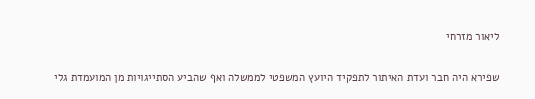ליאור מזרחי

שפירא היה חבר ועדת האיתור לתפקיד היועץ המשפטי לממשלה ואף שהביע הסתייגויות מן המועמדת גלי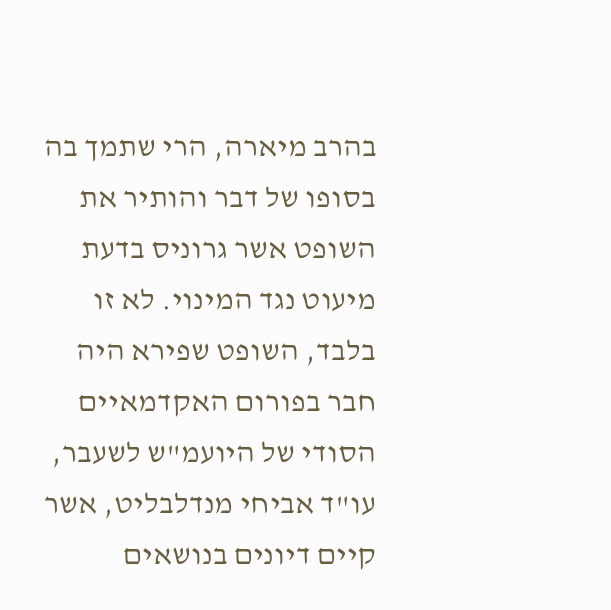בהרב מיארה, הרי שתמך בה בסופו של דבר והותיר את השופט אשר גרוניס בדעת מיעוט נגד המינוי. לא זו בלבד, השופט שפירא היה חבר בפורום האקדמאיים הסודי של היועמ"ש לשעבר, עו"ד אביחי מנדלבליט, אשר קיים דיונים בנושאים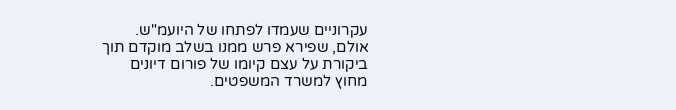עקרוניים שעמדו לפתחו של היועמ"ש. אולם, שפירא פרש ממנו בשלב מוקדם תוך ביקורת על עצם קיומו של פורום דיונים מחוץ למשרד המשפטים.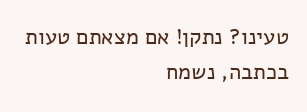טעינו? נתקן! אם מצאתם טעות בכתבה, נשמח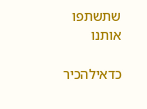שתשתפו אותנו

כדאילהכיר